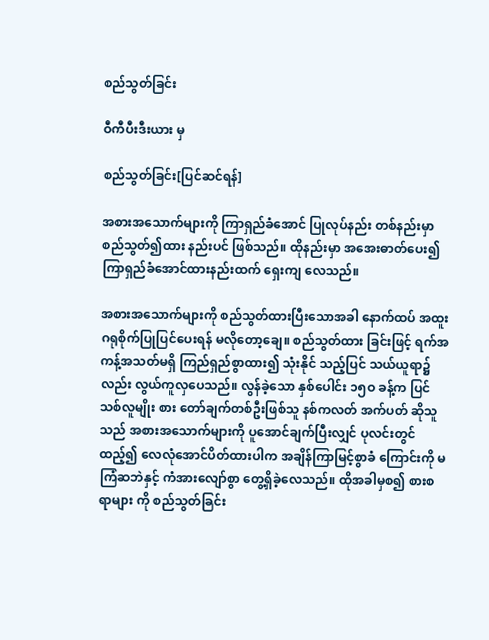စည်သွတ်ခြင်း

ဝီကီပီးဒီးယား မှ

စည်သွတ်ခြင်း[ပြင်ဆင်ရန်]

အစားအသောက်များကို ကြာရှည်ခံအောင် ပြုလုပ်နည်း တစ်နည်းမှာ စည်သွတ်၍ထား နည်းပင် ဖြစ်သည်။ ထိုနည်းမှာ အအေးဓာတ်ပေး၍ ကြာရှည်ခံအောင်ထားနည်းထက် ရှေးကျ လေသည်။

အစားအသောက်များကို စည်သွတ်ထားပြီးသောအခါ နောက်ထပ် အထူး ဂရုစိုက်ပြုပြင်ပေးရန် မလိုတော့ချေ။ စည်သွတ်ထား ခြင်းဖြင့် ရက်အကန့်အသတ်မရှိ ကြည်ရှည်စွာထား၍ သုံးနိုင် သည့်ပြင် သယ်ယူရာ၌လည်း လွယ်ကူလှပေသည်။ လွန်ခဲ့သော နှစ်ပေါင်း ၁၅ဝ ခန့်က ပြင်သစ်လူမျိုး စား တော်ချက်တစ်ဦးဖြစ်သူ နစ်ကလတ် အက်ပတ် ဆိုသူသည် အစားအသောက်များကို ပူအောင်ချက်ပြီးလျှင် ပုလင်းတွင် ထည့်၍ လေလုံအောင်ပိတ်ထားပါက အချိန်ကြာမြင့်စွာခံ ကြောင်းကို မကြံဆဘဲနှင့် ကံအားလျော်စွာ တွေ့ရှိခဲ့လေသည်။ ထိုအခါမှစ၍ စားစရာများ ကို စည်သွတ်ခြင်း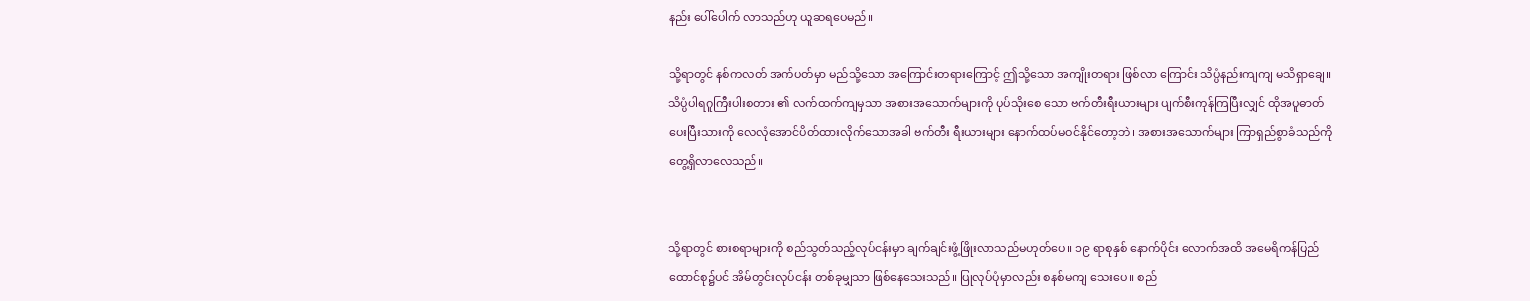နည်း ပေါ်ပေါက် လာသည်ဟု ယူဆရပေမည်။

သို့ရာတွင် နစ်ကလတ် အက်ပတ်မှာ မည်သို့သော အကြောင်းတရားကြောင့် ဤသို့သော အကျိုးတရား ဖြစ်လာ ကြောင်း သိပ္ပံနည်းကျကျ မသိရှာချေ။ သိပ္ပံပါရဂူကြီးပါးစတား ၏ လက်ထက်ကျမှသာ အစားအသောက်များကို ပုပ်သိုးစေ သော ဗက်တီးရီးယားများ ပျက်စီးကုန်ကြပြီးလျှင် ထိုအပူဓာတ် ပေးပြီးသားကို လေလုံအောင်ပိတ်ထားလိုက်သောအခါ ဗက်တီး ရီးယားများ နောက်ထပ်မဝင်နိုင်တော့ဘဲ၊ အစားအသောက်များ ကြာရှည်စွာခံသည်ကို တွေ့ရှိလာလေသည်။


သို့ရာတွင် စားစရာများကို စည်သွတ်သည့်လုပ်ငန်းမှာ ချက်ချင်းဖွံ့ဖြိုးလာသည်မဟုတ်ပေ။ ၁၉ ရာစုနှစ် နောက်ပိုင်း လောက်အထိ အမေရိကန်ပြည်ထောင်စု၌ပင် အိမ်တွင်းလုပ်ငန်း တစ်ခုမျှသာ ဖြစ်နေသေးသည်။ ပြုလုပ်ပုံမှာလည်း စနစ်မကျ သေးပေ။ စည်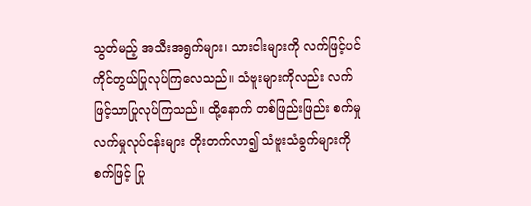သွတ်မည့် အသီးအရွက်များ၊ သားငါးများကို လက်ဖြင့်ပင် ကိုင်တွယ်ပြုလုပ်ကြလေသည်။ သံဗူးများကိုလည်း လက်ဖြင့်သာပြုလုပ်ကြသည်။ ထို့နောက် တစ်ဖြည်းဖြည်း စက်မှုလက်မှုလုပ်ငန်းများ တိုးတက်လာ၍ သံဗူးသံခွက်များကို စက်ဖြင့် ပြု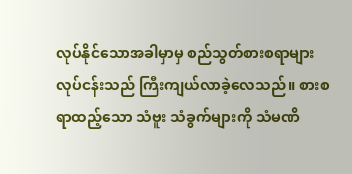လုပ်နိုင်သောအခါမှာမှ စည်သွတ်စားစရာများ လုပ်ငန်းသည် ကြီးကျယ်လာခဲ့လေသည်။ စားစရာထည့်သော သံဗူး သံခွက်များကို သံမဏိ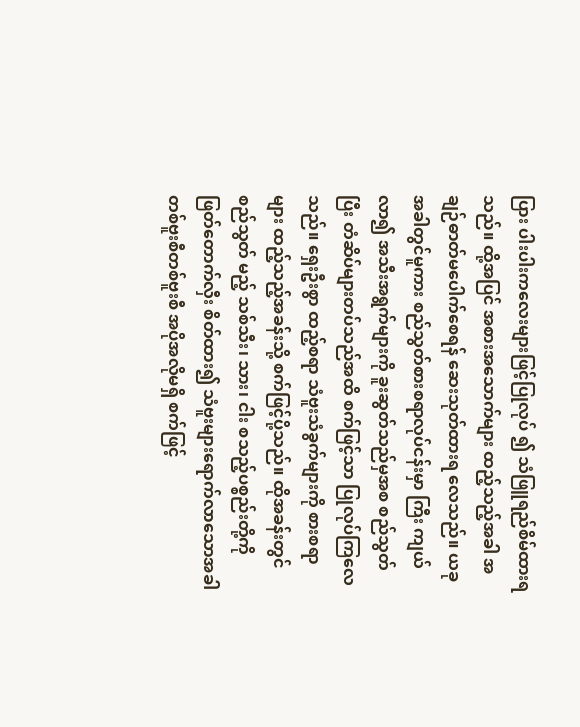ပြား ပါးပါးကလေးများဖြင့်ပြုလုပ် ၍ သံဖြူရည်စိမ်ထားရသည်။ ထို့အပြင် အစားအသောက်များ ထည့်သည့်အခါ အချဉ်ဓာတ်မပေါက်စေရန် ဆေးသုတ်ထားရ လေသည်။ ယခုအခါတွင်မူကား စည်သွတ်စားစရာလုပ်ငန်းမှာ ကြီး ကျယ်လာ၍ အသီးအရွက်များကို ခူးဆွတ်သည်မှအစ စည်သွတ် ပြီး တံဆိပ်များတပ်သည်အထိ စက်ဖြင့်သာ ပြုလုပ်ကြလေ သည်။ ရှေးဦးစွာ ထည့်စရာ သံဗူးသံခွက်များကို စားစရာများ ထည့်သည့်အခန်းသို့ စက်ဖြင့်ပို့သည်။ ထိုအခန်းတွင် စည်သွတ် မည့် သစ်သီး၊ သား၊ ငါး စသည့်ပစ္စည်းတို့ကို ဖြတ်တောက်လှီး စိတ်ထား၍ သံဗူးများရောက်လာသောအခါ တစ်ဗူးစီတစ်ဗူးစီ အပိုအလိုမရှိ စက်ဖြင့်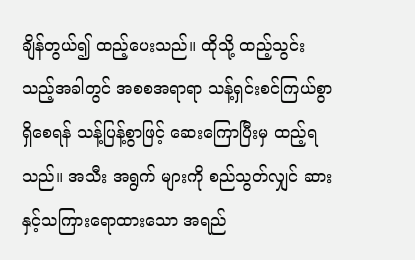ချိန်တွယ်၍ ထည့်ပေးသည်။ ထိုသို့ ထည့်သွင်းသည့်အခါတွင် အစစအရာရာ သန့်ရှင်းစင်ကြယ်စွာ ရှိစေရန် သန့်ပြန့်စွာဖြင့် ဆေးကြောပြီးမှ ထည့်ရသည်။ အသီး အရွက် များကို စည်သွတ်လျှင် ဆားနှင့်သကြားရောထားသော အရည်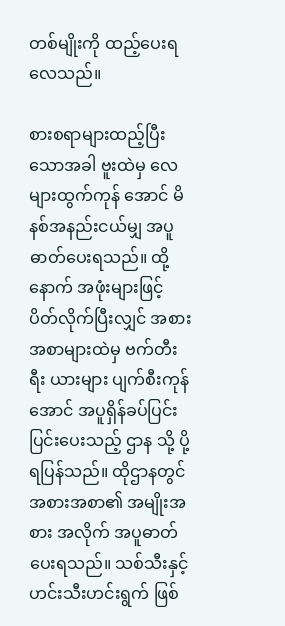တစ်မျိုးကို ထည့်ပေးရလေသည်။

စားစရာများထည့်ပြီးသောအခါ ဗူးထဲမှ လေများထွက်ကုန် အောင် မိနစ်အနည်းငယ်မျှ အပူဓာတ်ပေးရသည်။ ထို့နောက် အဖုံးများဖြင့် ပိတ်လိုက်ပြီးလျှင် အစားအစာများထဲမှ ဗက်တီးရီး ယားများ ပျက်စီးကုန်အောင် အပူရှိန်ခပ်ပြင်းပြင်းပေးသည့် ဌာန သို့ ပို့ရပြန်သည်။ ထိုဌာနတွင် အစားအစာ၏ အမျိုးအစား အလိုက် အပူဓာတ်ပေးရသည်။ သစ်သီးနှင့် ဟင်းသီးဟင်းရွက် ဖြစ်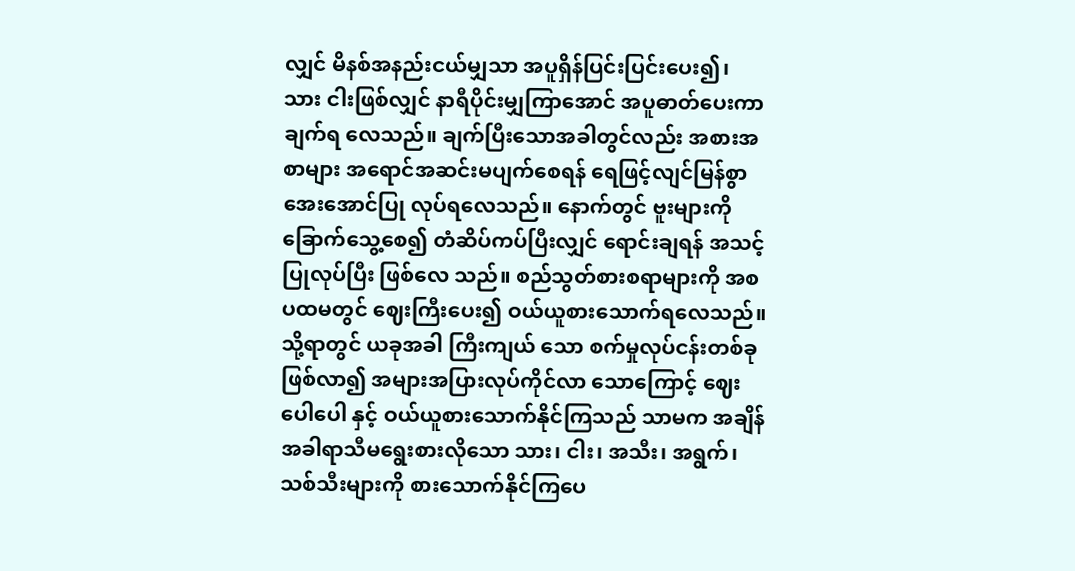လျှင် မိနစ်အနည်းငယ်မျှသာ အပူရှိန်ပြင်းပြင်းပေး၍၊ သား ငါးဖြစ်လျှင် နာရီပိုင်းမျှကြာအောင် အပူဓာတ်ပေးကာ ချက်ရ လေသည်။ ချက်ပြီးသောအခါတွင်လည်း အစားအစာများ အရောင်အဆင်းမပျက်စေရန် ရေဖြင့်လျင်မြန်စွာ အေးအောင်ပြု လုပ်ရလေသည်။ နောက်တွင် ဗူးများကို ခြောက်သွေ့စေ၍ တံဆိပ်ကပ်ပြီးလျှင် ရောင်းချရန် အသင့်ပြုလုပ်ပြီး ဖြစ်လေ သည်။ စည်သွတ်စားစရာများကို အစပထမတွင် ဈေးကြီးပေး၍ ဝယ်ယူစားသောက်ရလေသည်။ သို့ရာတွင် ယခုအခါ ကြီးကျယ် သော စက်မှုလုပ်ငန်းတစ်ခုဖြစ်လာ၍ အများအပြားလုပ်ကိုင်လာ သောကြောင့် ဈေးပေါပေါ နှင့် ဝယ်ယူစားသောက်နိုင်ကြသည် သာမက အချိန်အခါရာသီမရွေးစားလိုသော သား၊ ငါး၊ အသီး၊ အရွက်၊ သစ်သီးများကို စားသောက်နိုင်ကြပေ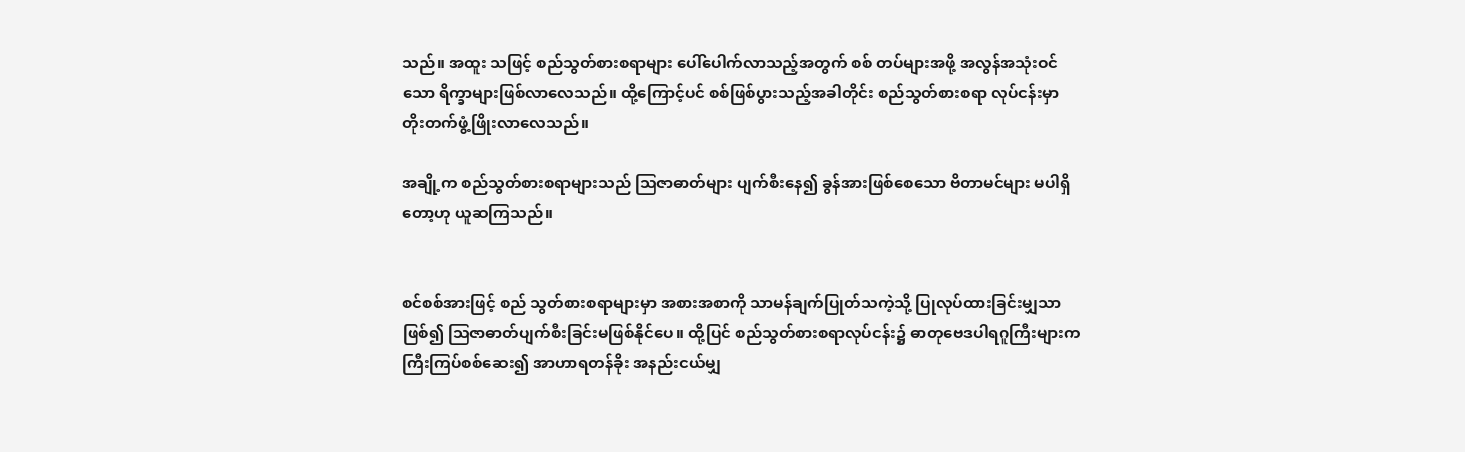သည်။ အထူး သဖြင့် စည်သွတ်စားစရာများ ပေါ်ပေါက်လာသည့်အတွက် စစ် တပ်များအဖို့ အလွန်အသုံးဝင်သော ရိက္ခာများဖြစ်လာလေသည်။ ထို့ကြောင့်ပင် စစ်ဖြစ်ပွားသည့်အခါတိုင်း စည်သွတ်စားစရာ လုပ်ငန်းမှာ တိုးတက်ဖွံ့ဖြိုးလာလေသည်။

အချို့က စည်သွတ်စားစရာများသည် ဩဇာဓာတ်များ ပျက်စီးနေ၍ ခွန်အားဖြစ်စေသော ဗိတာမင်များ မပါရှိတော့ဟု ယူဆကြသည်။


စင်စစ်အားဖြင့် စည် သွတ်စားစရာများမှာ အစားအစာကို သာမန်ချက်ပြုတ်သကဲ့သို့ ပြုလုပ်ထားခြင်းမျှသာဖြစ်၍ ဩဇာဓာတ်ပျက်စီးခြင်းမဖြစ်နိုင်ပေ။ ထို့ပြင် စည်သွတ်စားစရာလုပ်ငန်း၌ ဓာတုဗေဒပါရဂူကြီးများက ကြီးကြပ်စစ်ဆေး၍ အာဟာရတန်ခိုး အနည်းငယ်မျှ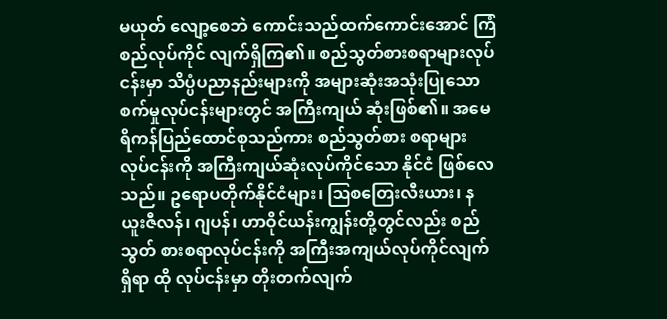မယုတ် လျော့စေဘဲ ကောင်းသည်ထက်ကောင်းအောင် ကြံစည်လုပ်ကိုင် လျက်ရှိကြ၏။ စည်သွတ်စားစရာများလုပ်ငန်းမှာ သိပ္ပံပညာနည်းများကို အများဆုံးအသုံးပြုသော စက်မှုလုပ်ငန်းများတွင် အကြီးကျယ် ဆုံးဖြစ်၏။ အမေရိကန်ပြည်ထောင်စုသည်ကား စည်သွတ်စား စရာများ လုပ်ငန်းကို အကြီးကျယ်ဆုံးလုပ်ကိုင်သော နိုင်ငံ ဖြစ်လေသည်။ ဥရောပတိုက်နိုင်ငံများ၊ ဩစတြေးလီးယား၊ နယူးဇီလန်၊ ဂျပန်၊ ဟာဝိုင်ယန်းကျွန်းတို့တွင်လည်း စည်သွတ် စားစရာလုပ်ငန်းကို အကြီးအကျယ်လုပ်ကိုင်လျက်ရှိရာ ထို လုပ်ငန်းမှာ တိုးတက်လျက်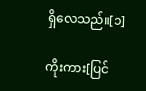ရှိလေသည်။[၁]

ကိုးကား[ပြင်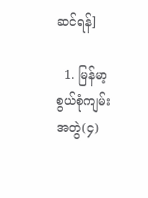ဆင်ရန်]

  1. မြန်မာ့စွယ်စုံကျမ်း အတွဲ(၄)